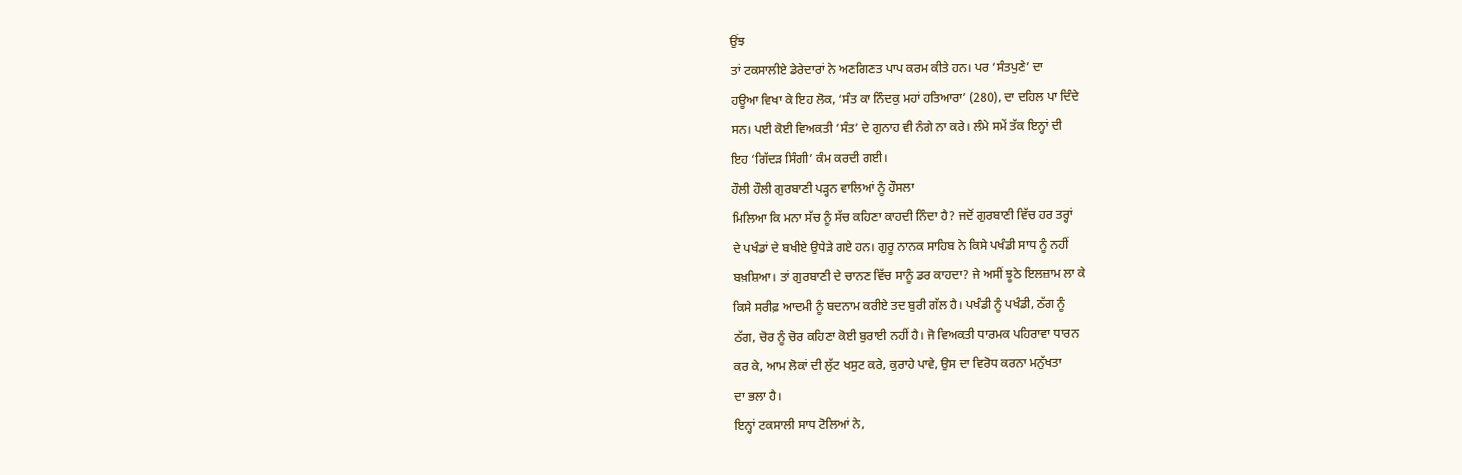ਉਂਝ
ਤਾਂ ਟਕਸਾਲੀਏ ਡੇਰੇਦਾਰਾਂ ਨੇ ਅਣਗਿਣਤ ਪਾਪ ਕਰਮ ਕੀਤੇ ਹਨ। ਪਰ ‘ਸੰਤਪੁਣੇ’ ਦਾ
ਹਊਆ ਵਿਖਾ ਕੇ ਇਹ ਲੋਕ, ‘ਸੰਤ ਕਾ ਨਿੰਦਕੁ ਮਹਾਂ ਹਤਿਆਰਾ’ (280), ਦਾ ਦਹਿਲ ਪਾ ਦਿੰਦੇ
ਸਨ। ਪਈ ਕੋਈ ਵਿਅਕਤੀ ‘ਸੰਤ’ ਦੇ ਗੁਨਾਹ ਵੀ ਨੰਗੇ ਨਾ ਕਰੇ। ਲੰਮੇ ਸਮੇਂ ਤੱਕ ਇਨ੍ਹਾਂ ਦੀ
ਇਹ ‘ਗਿੱਦੜ ਸਿੰਗੀ’ ਕੰਮ ਕਰਦੀ ਗਈ।
ਹੌਲੀ ਹੌਲੀ ਗੁਰਬਾਣੀ ਪੜ੍ਹਨ ਵਾਲਿਆਂ ਨੂੰ ਹੌਸਲਾ
ਮਿਲਿਆ ਕਿ ਮਨਾ ਸੱਚ ਨੂੰ ਸੱਚ ਕਹਿਣਾ ਕਾਹਦੀ ਨਿੰਦਾ ਹੈ? ਜਦੋਂ ਗੁਰਬਾਣੀ ਵਿੱਚ ਹਰ ਤਰ੍ਹਾਂ
ਦੇ ਪਖੰਡਾਂ ਦੇ ਬਖੀਏ ਉਧੇੜੇ ਗਏ ਹਨ। ਗੁਰੂ ਨਾਨਕ ਸਾਹਿਬ ਨੇ ਕਿਸੇ ਪਖੰਡੀ ਸਾਧ ਨੂੰ ਨਹੀਂ
ਬਖ਼ਸ਼ਿਆ। ਤਾਂ ਗੁਰਬਾਣੀ ਦੇ ਚਾਨਣ ਵਿੱਚ ਸਾਨੂੰ ਡਰ ਕਾਹਦਾ? ਜੇ ਅਸੀਂ ਝੂਠੇ ਇਲਜ਼ਾਮ ਲਾ ਕੇ
ਕਿਸੇ ਸਰੀਫ਼ ਆਦਮੀ ਨੂੰ ਬਦਨਾਮ ਕਰੀਏ ਤਦ ਬੁਰੀ ਗੱਲ ਹੈ। ਪਖੰਡੀ ਨੂੰ ਪਖੰਡੀ, ਠੱਗ ਨੂੰ
ਠੱਗ, ਚੋਰ ਨੂੰ ਚੋਰ ਕਹਿਣਾ ਕੋਈ ਬੁਰਾਈ ਨਹੀਂ ਹੈ। ਜੋ ਵਿਅਕਤੀ ਧਾਰਮਕ ਪਹਿਰਾਵਾ ਧਾਰਨ
ਕਰ ਕੇ, ਆਮ ਲੋਕਾਂ ਦੀ ਲੁੱਟ ਖਸੁਟ ਕਰੇ, ਕੁਰਾਹੇ ਪਾਵੇ, ਉਸ ਦਾ ਵਿਰੋਧ ਕਰਨਾ ਮਨੁੱਖਤਾ
ਦਾ ਭਲਾ ਹੈ।
ਇਨ੍ਹਾਂ ਟਕਸਾਲੀ ਸਾਧ ਟੋਲਿਆਂ ਨੇ,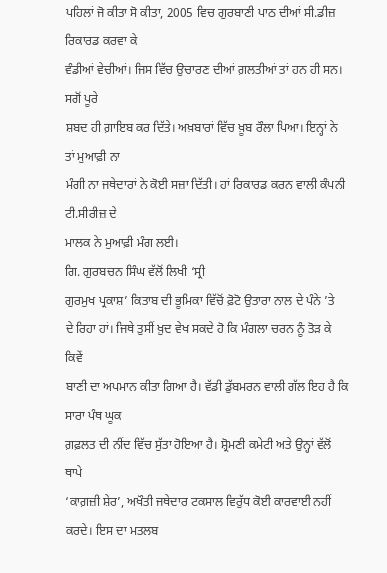ਪਹਿਲਾਂ ਜੋ ਕੀਤਾ ਸੋ ਕੀਤਾ, 2005 ਵਿਚ ਗੁਰਬਾਣੀ ਪਾਠ ਦੀਆਂ ਸੀ.ਡੀਜ਼ ਰਿਕਾਰਡ ਕਰਵਾ ਕੇ
ਵੰਡੀਆਂ ਵੇਚੀਆਂ। ਜਿਸ ਵਿੱਚ ਉਚਾਰਣ ਦੀਆਂ ਗ਼ਲਤੀਆਂ ਤਾਂ ਹਨ ਹੀ ਸਨ। ਸਗੋਂ ਪੂਰੇ
ਸ਼ਬਦ ਹੀ ਗ਼ਾਇਬ ਕਰ ਦਿੱਤੇ। ਅਖ਼ਬਾਰਾਂ ਵਿੱਚ ਖ਼ੂਬ ਰੌਲਾ ਪਿਆ। ਇਨ੍ਹਾਂ ਨੇ ਤਾਂ ਮੁਆਫ਼ੀ ਨਾ
ਮੰਗੀ ਨਾ ਜਥੇਦਾਰਾਂ ਨੇ ਕੋਈ ਸਜ਼ਾ ਦਿੱਤੀ। ਹਾਂ ਰਿਕਾਰਡ ਕਰਨ ਵਾਲੀ ਕੰਪਨੀ ਟੀ.ਸੀਰੀਜ਼ ਦੇ
ਮਾਲਕ ਨੇ ਮੁਆਫ਼ੀ ਮੰਗ ਲਈ।
ਗਿ. ਗੁਰਬਚਨ ਸਿੰਘ ਵੱਲੋਂ ਲਿਖੀ ‘ਸ੍ਰੀ
ਗੁਰਮੁਖ ਪ੍ਰਕਾਸ਼’ ਕਿਤਾਬ ਦੀ ਭੂਮਿਕਾ ਵਿੱਚੋਂ ਫ਼ੋਟੋ ਉਤਾਰਾ ਨਾਲ ਦੇ ਪੰਨੇ ’ਤੇ
ਦੇ ਰਿਹਾ ਹਾਂ। ਜਿਥੇ ਤੁਸੀਂ ਖ਼ੁਦ ਵੇਖ ਸਕਦੇ ਹੋ ਕਿ ਮੰਗਲਾ ਚਰਨ ਨੂੰ ਤੋੜ ਕੇ ਕਿਵੇਂ
ਬਾਣੀ ਦਾ ਅਪਮਾਨ ਕੀਤਾ ਗਿਆ ਹੈ। ਵੱਡੀ ਡੁੱਬਮਰਨ ਵਾਲੀ ਗੱਲ ਇਹ ਹੈ ਕਿ ਸਾਰਾ ਪੰਥ ਘੂਕ
ਗ਼ਫ਼ਲਤ ਦੀ ਨੀਂਦ ਵਿੱਚ ਸੁੱਤਾ ਹੋਇਆ ਹੈ। ਸ਼੍ਰੋਮਣੀ ਕਮੇਟੀ ਅਤੇ ਉਨ੍ਹਾਂ ਵੱਲੋਂ ਥਾਪੇ
‘ਕਾਗ਼ਜ਼ੀ ਸ਼ੇਰ’, ਅਖੌਤੀ ਜਥੇਦਾਰ ਟਕਸਾਲ ਵਿਰੁੱਧ ਕੋਈ ਕਾਰਵਾਈ ਨਹੀਂ ਕਰਦੇ। ਇਸ ਦਾ ਮਤਲਬ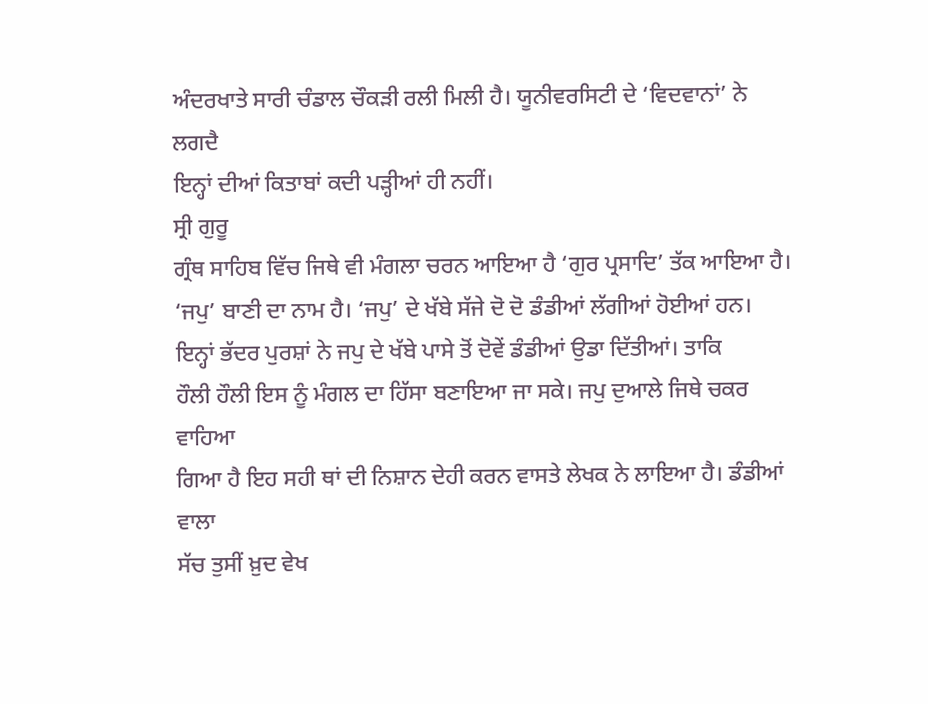ਅੰਦਰਖਾਤੇ ਸਾਰੀ ਚੰਡਾਲ ਚੌਕੜੀ ਰਲੀ ਮਿਲੀ ਹੈ। ਯੂਨੀਵਰਸਿਟੀ ਦੇ ‘ਵਿਦਵਾਨਾਂ’ ਨੇ ਲਗਦੈ
ਇਨ੍ਹਾਂ ਦੀਆਂ ਕਿਤਾਬਾਂ ਕਦੀ ਪੜ੍ਹੀਆਂ ਹੀ ਨਹੀਂ।
ਸ੍ਰੀ ਗੁਰੂ
ਗ੍ਰੰਥ ਸਾਹਿਬ ਵਿੱਚ ਜਿਥੇ ਵੀ ਮੰਗਲਾ ਚਰਨ ਆਇਆ ਹੈ ‘ਗੁਰ ਪ੍ਰਸਾਦਿ’ ਤੱਕ ਆਇਆ ਹੈ।
‘ਜਪੁ’ ਬਾਣੀ ਦਾ ਨਾਮ ਹੈ। ‘ਜਪੁ’ ਦੇ ਖੱਬੇ ਸੱਜੇ ਦੋ ਦੋ ਡੰਡੀਆਂ ਲੱਗੀਆਂ ਹੋਈਆਂ ਹਨ।
ਇਨ੍ਹਾਂ ਭੱਦਰ ਪੁਰਸ਼ਾਂ ਨੇ ਜਪੁ ਦੇ ਖੱਬੇ ਪਾਸੇ ਤੋਂ ਦੋਵੇਂ ਡੰਡੀਆਂ ਉਡਾ ਦਿੱਤੀਆਂ। ਤਾਕਿ
ਹੌਲੀ ਹੌਲੀ ਇਸ ਨੂੰ ਮੰਗਲ ਦਾ ਹਿੱਸਾ ਬਣਾਇਆ ਜਾ ਸਕੇ। ਜਪੁ ਦੁਆਲੇ ਜਿਥੇ ਚਕਰ ਵਾਹਿਆ
ਗਿਆ ਹੈ ਇਹ ਸਹੀ ਥਾਂ ਦੀ ਨਿਸ਼ਾਨ ਦੇਹੀ ਕਰਨ ਵਾਸਤੇ ਲੇਖਕ ਨੇ ਲਾਇਆ ਹੈ। ਡੰਡੀਆਂ ਵਾਲਾ
ਸੱਚ ਤੁਸੀਂ ਖ਼ੁਦ ਵੇਖ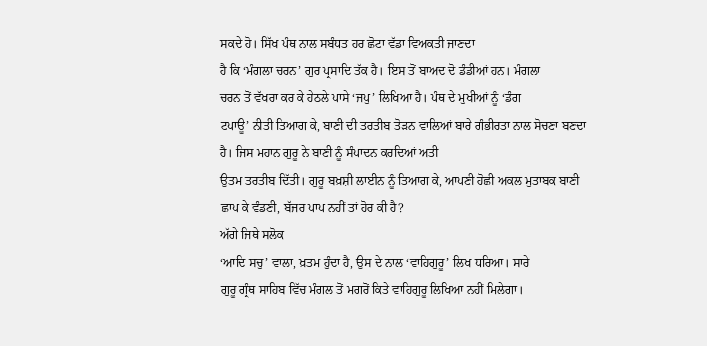ਸਕਦੇ ਹੋ। ਸਿੱਖ ਪੰਥ ਨਾਲ ਸਬੰਧਤ ਹਰ ਛੋਟਾ ਵੱਡਾ ਵਿਅਕਤੀ ਜਾਣਦਾ
ਹੈ ਕਿ ‘ਮੰਗਲਾ ਚਰਨ’ ਗੁਰ ਪ੍ਰਸਾਦਿ ਤੱਕ ਹੈ। ਇਸ ਤੋਂ ਬਾਅਦ ਦੋ ਡੰਡੀਆਂ ਹਨ। ਮੰਗਲਾ
ਚਰਨ ਤੋਂ ਵੱਖਰਾ ਕਰ ਕੇ ਹੇਠਲੇ ਪਾਸੇ ‘ਜਪੁ’ ਲਿਖਿਆ ਹੈ। ਪੰਥ ਦੇ ਮੁਖੀਆਂ ਨੂੰ ‘ਡੰਗ
ਟਪਾਊ’ ਨੀਤੀ ਤਿਆਗ ਕੇ, ਬਾਣੀ ਦੀ ਤਰਤੀਬ ਤੋੜਨ ਵਾਲਿਆਂ ਬਾਰੇ ਗੰਭੀਰਤਾ ਨਾਲ ਸੋਚਣਾ ਬਣਦਾ
ਹੈ। ਜਿਸ ਮਹਾਨ ਗੁਰੂ ਨੇ ਬਾਣੀ ਨੂੰ ਸੰਪਾਦਨ ਕਰਦਿਆਂ ਅਤੀ
ਉਤਮ ਤਰਤੀਬ ਦਿੱਤੀ। ਗੁਰੂ ਬਖ਼ਸ਼ੀ ਲਾਈਨ ਨੂੰ ਤਿਆਗ ਕੇ, ਆਪਣੀ ਹੋਛੀ ਅਕਲ ਮੁਤਾਬਕ ਬਾਣੀ
ਛਾਪ ਕੇ ਵੰਡਣੀ, ਬੱਜਰ ਪਾਪ ਨਹੀਂ ਤਾਂ ਹੋਰ ਕੀ ਹੈ?
ਅੱਗੇ ਜਿਥੇ ਸਲੋਕ
‘ਆਦਿ ਸਚੁ’ ਵਾਲਾ, ਖ਼ਤਮ ਹੁੰਦਾ ਹੈ, ਉਸ ਦੇ ਨਾਲ ‘ਵਾਹਿਗੁਰੂ’ ਲਿਖ ਧਰਿਆ। ਸਾਰੇ
ਗੁਰੂ ਗ੍ਰੰਥ ਸਾਹਿਬ ਵਿੱਚ ਮੰਗਲ ਤੋਂ ਮਗਰੋਂ ਕਿਤੇ ਵਾਹਿਗੁਰੂ ਲਿਖਿਆ ਨਹੀਂ ਮਿਲੇਗਾ।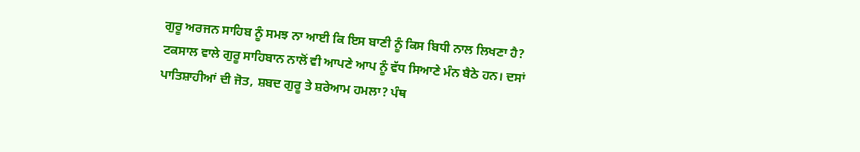ਗੁਰੂ ਅਰਜਨ ਸਾਹਿਬ ਨੂੰ ਸਮਝ ਨਾ ਆਈ ਕਿ ਇਸ ਬਾਣੀ ਨੂੰ ਕਿਸ ਬਿਧੀ ਨਾਲ ਲਿਖਣਾ ਹੈ?
ਟਕਸਾਲ ਵਾਲੇ ਗੁਰੂ ਸਾਹਿਬਾਨ ਨਾਲੋਂ ਵੀ ਆਪਣੇ ਆਪ ਨੂੰ ਵੱਧ ਸਿਆਣੇ ਮੰਨ ਬੈਠੇ ਹਨ। ਦਸਾਂ
ਪਾਤਿਸ਼ਾਹੀਆਂ ਦੀ ਜੋਤ, ਸ਼ਬਦ ਗੁਰੂ ਤੇ ਸ਼ਰੇਆਮ ਹਮਲਾ? ਪੰਥ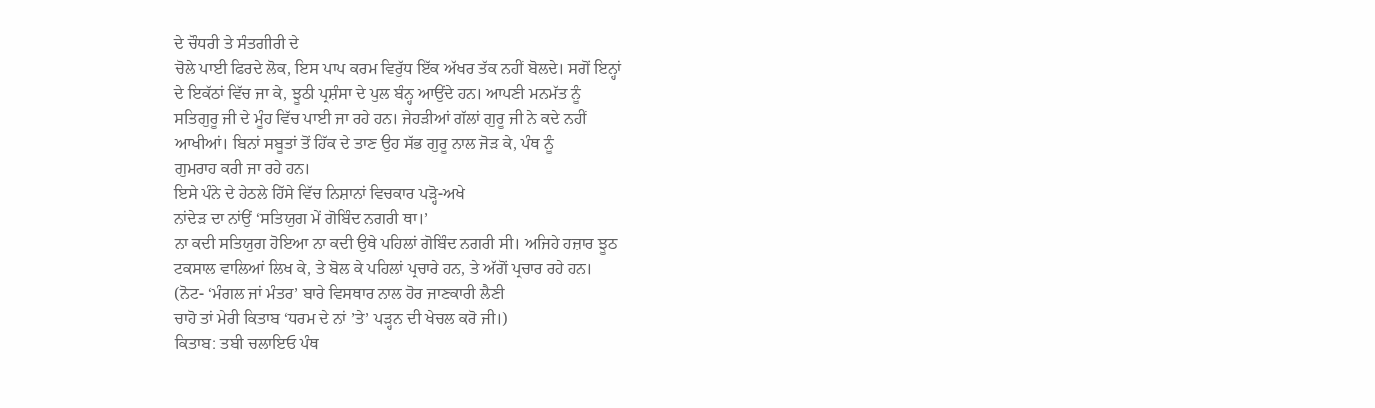ਦੇ ਚੌਧਰੀ ਤੇ ਸੰਤਗੀਰੀ ਦੇ
ਚੋਲੇ ਪਾਈ ਫਿਰਦੇ ਲੋਕ, ਇਸ ਪਾਪ ਕਰਮ ਵਿਰੁੱਧ ਇੱਕ ਅੱਖਰ ਤੱਕ ਨਹੀਂ ਬੋਲਦੇ। ਸਗੋਂ ਇਨ੍ਹਾਂ
ਦੇ ਇਕੱਠਾਂ ਵਿੱਚ ਜਾ ਕੇ, ਝੂਠੀ ਪ੍ਰਸ਼ੰਸਾ ਦੇ ਪੁਲ ਬੰਨ੍ਹ ਆਉਂਦੇ ਹਨ। ਆਪਣੀ ਮਨਮੱਤ ਨੂੰ
ਸਤਿਗੁਰੂ ਜੀ ਦੇ ਮੂੰਹ ਵਿੱਚ ਪਾਈ ਜਾ ਰਹੇ ਹਨ। ਜੇਹੜੀਆਂ ਗੱਲਾਂ ਗੁਰੂ ਜੀ ਨੇ ਕਦੇ ਨਹੀਂ
ਆਖੀਆਂ। ਬਿਨਾਂ ਸਬੂਤਾਂ ਤੋਂ ਹਿੱਕ ਦੇ ਤਾਣ ਉਹ ਸੱਭ ਗੁਰੂ ਨਾਲ ਜੋੜ ਕੇ, ਪੰਥ ਨੂੰ
ਗੁਮਰਾਹ ਕਰੀ ਜਾ ਰਹੇ ਹਨ।
ਇਸੇ ਪੰਨੇ ਦੇ ਹੇਠਲੇ ਹਿੱਸੇ ਵਿੱਚ ਨਿਸ਼ਾਨਾਂ ਵਿਚਕਾਰ ਪੜ੍ਹੋ-ਅਖੇ
ਨਾਂਦੇੜ ਦਾ ਨਾਂਉਂ ‘ਸਤਿਯੁਗ ਮੇਂ ਗੋਬਿੰਦ ਨਗਰੀ ਥਾ।’
ਨਾ ਕਦੀ ਸਤਿਯੁਗ ਹੋਇਆ ਨਾ ਕਦੀ ਉਥੇ ਪਹਿਲਾਂ ਗੋਬਿੰਦ ਨਗਰੀ ਸੀ। ਅਜਿਹੇ ਹਜ਼ਾਰ ਝੂਠ
ਟਕਸਾਲ ਵਾਲਿਆਂ ਲਿਖ ਕੇ, ਤੇ ਬੋਲ ਕੇ ਪਹਿਲਾਂ ਪ੍ਰਚਾਰੇ ਹਨ, ਤੇ ਅੱਗੋਂ ਪ੍ਰਚਾਰ ਰਹੇ ਹਨ।
(ਨੋਟ- ‘ਮੰਗਲ ਜਾਂ ਮੰਤਰ’ ਬਾਰੇ ਵਿਸਥਾਰ ਨਾਲ ਹੋਰ ਜਾਣਕਾਰੀ ਲੈਣੀ
ਚਾਹੋ ਤਾਂ ਮੇਰੀ ਕਿਤਾਬ ‘ਧਰਮ ਦੇ ਨਾਂ ’ਤੇ’ ਪੜ੍ਹਨ ਦੀ ਖੇਚਲ ਕਰੋ ਜੀ।)
ਕਿਤਾਬ: ਤਬੀ ਚਲਾਇਓ ਪੰਥ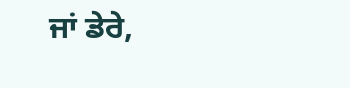ਜਾਂ ਡੇਰੇ,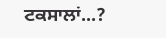ਟਕਸਾਲਾਂ...?